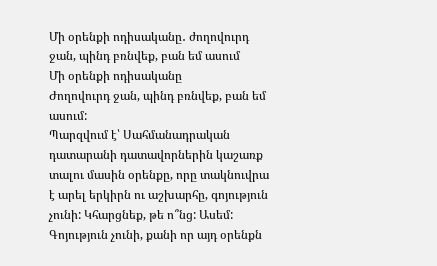Մի օրենքի ոդիսականը․ ժողովուրդ ջան, պինդ բռնվեք, բան եմ ասում
Մի օրենքի ոդիսականը
Ժողովուրդ ջան, պինդ բռնվեք, բան եմ ասում:
Պարզվում է՝ Սահմանադրական դատարանի դատավորներին կաշառք տալու մասին օրենքը, որը տակնուվրա է արել երկիրն ու աշխարհը, գոյություն չունի: Կհարցնեք, թե ո՞նց: Ասեմ: Գոյություն չունի, քանի որ այդ օրենքն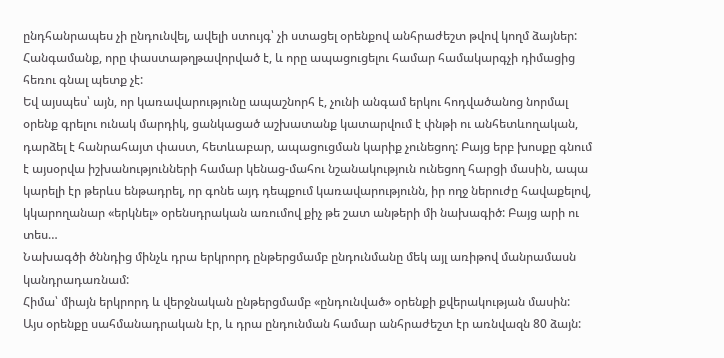ընդհանրապես չի ընդունվել, ավելի ստույգ՝ չի ստացել օրենքով անհրաժեշտ թվով կողմ ձայներ: Հանգամանք, որը փաստաթղթավորված է, և որը ապացուցելու համար համակարգչի դիմացից հեռու գնալ պետք չէ:
Եվ այսպես՝ այն, որ կառավարությունը ապաշնորհ է, չունի անգամ երկու հոդվածանոց նորմալ օրենք գրելու ունակ մարդիկ, ցանկացած աշխատանք կատարվում է փնթի ու անհետևողական, դարձել է հանրահայտ փաստ, հետևաբար, ապացուցման կարիք չունեցող: Բայց երբ խոսքը գնում է այսօրվա իշխանությունների համար կենաց-մահու նշանակություն ունեցող հարցի մասին, ապա կարելի էր թերևս ենթադրել, որ գոնե այդ դեպքում կառավարությունն, իր ողջ ներուժը հավաքելով, կկարողանար «երկնել» օրենսդրական առումով քիչ թե շատ անթերի մի նախագիծ: Բայց արի ու տես…
Նախագծի ծննդից մինչև դրա երկրորդ ընթերցմամբ ընդունմանը մեկ այլ առիթով մանրամասն կանդրադառնամ:
Հիմա՝ միայն երկրորդ և վերջնական ընթերցմամբ «ընդունված» օրենքի քվերակության մասին:
Այս օրենքը սահմանադրական էր, և դրա ընդունման համար անհրաժեշտ էր առնվազն 80 ձայն: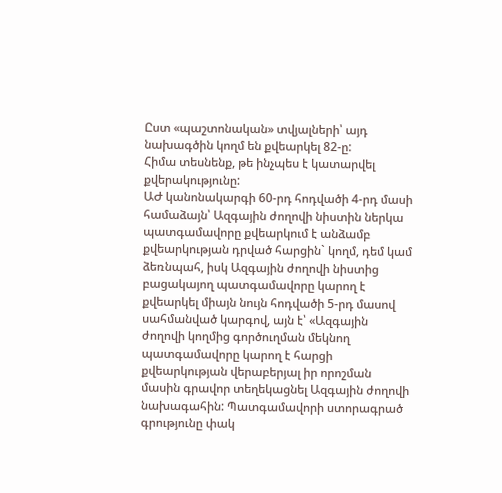Ըստ «պաշտոնական» տվյալների՝ այդ նախագծին կողմ են քվեարկել 82-ը:
Հիմա տեսնենք, թե ինչպես է կատարվել քվերակությունը:
ԱԺ կանոնակարգի 60-րդ հոդվածի 4-րդ մասի համաձայն՝ Ազգային ժողովի նիստին ներկա պատգամավորը քվեարկում է անձամբ քվեարկության դրված հարցին` կողմ, դեմ կամ ձեռնպահ, իսկ Ազգային ժողովի նիստից բացակայող պատգամավորը կարող է քվեարկել միայն նույն հոդվածի 5-րդ մասով սահմանված կարգով, այն է՝ «Ազգային ժողովի կողմից գործուղման մեկնող պատգամավորը կարող է հարցի քվեարկության վերաբերյալ իր որոշման մասին գրավոր տեղեկացնել Ազգային ժողովի նախագահին: Պատգամավորի ստորագրած գրությունը փակ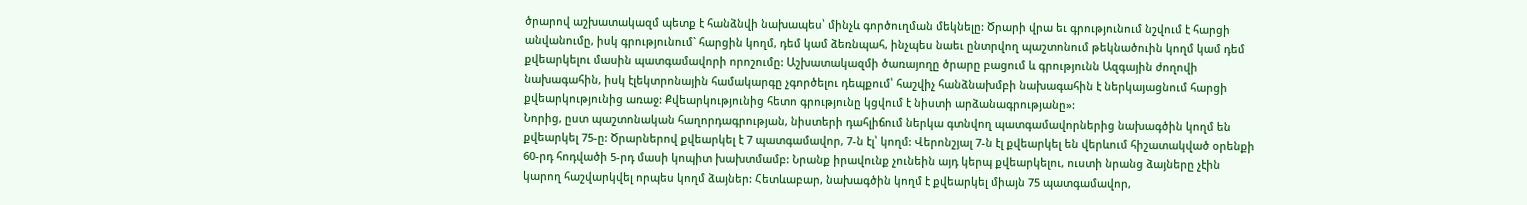ծրարով աշխատակազմ պետք է հանձնվի նախապես՝ մինչև գործուղման մեկնելը: Ծրարի վրա եւ գրությունում նշվում է հարցի անվանումը, իսկ գրությունում` հարցին կողմ, դեմ կամ ձեռնպահ, ինչպես նաեւ ընտրվող պաշտոնում թեկնածուին կողմ կամ դեմ քվեարկելու մասին պատգամավորի որոշումը: Աշխատակազմի ծառայողը ծրարը բացում և գրությունն Ազգային ժողովի նախագահին, իսկ էլեկտրոնային համակարգը չգործելու դեպքում՝ հաշվիչ հանձնախմբի նախագահին է ներկայացնում հարցի քվեարկությունից առաջ: Քվեարկությունից հետո գրությունը կցվում է նիստի արձանագրությանը»:
Նորից, ըստ պաշտոնական հաղորդագրության, նիստերի դահլիճում ներկա գտնվող պատգամավորներից նախագծին կողմ են քվեարկել 75-ը: Ծրարներով քվեարկել է 7 պատգամավոր, 7-ն էլ՝ կողմ: Վերոնշյալ 7-ն էլ քվեարկել են վերևում հիշատակված օրենքի 60-րդ հոդվածի 5-րդ մասի կոպիտ խախտմամբ: Նրանք իրավունք չունեին այդ կերպ քվեարկելու, ուստի նրանց ձայները չէին կարող հաշվարկվել որպես կողմ ձայներ: Հետևաբար, նախագծին կողմ է քվեարկել միայն 75 պատգամավոր,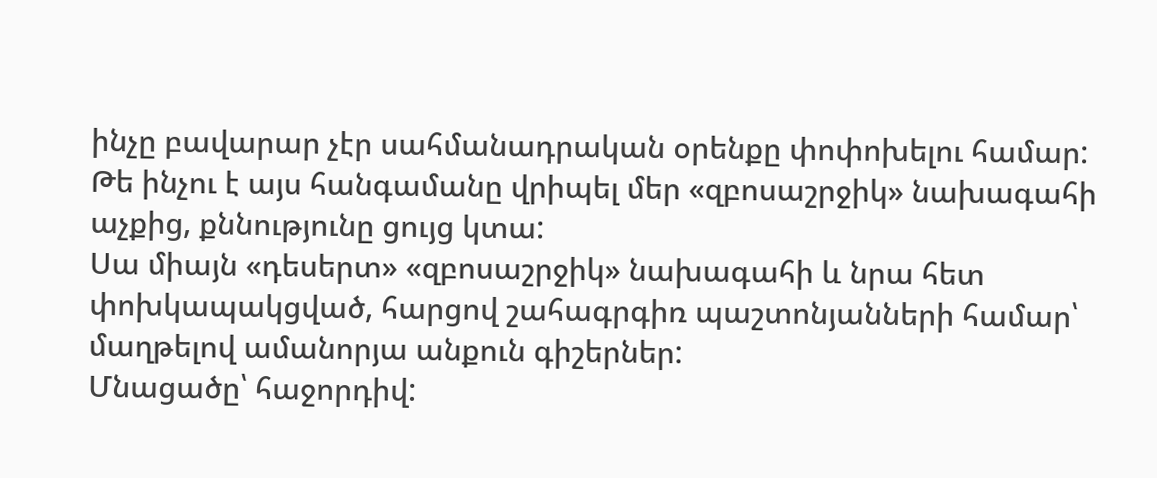ինչը բավարար չէր սահմանադրական օրենքը փոփոխելու համար:
Թե ինչու է այս հանգամանը վրիպել մեր «զբոսաշրջիկ» նախագահի աչքից, քննությունը ցույց կտա:
Սա միայն «դեսերտ» «զբոսաշրջիկ» նախագահի և նրա հետ փոխկապակցված, հարցով շահագրգիռ պաշտոնյանների համար՝ մաղթելով ամանորյա անքուն գիշերներ:
Մնացածը՝ հաջորդիվ: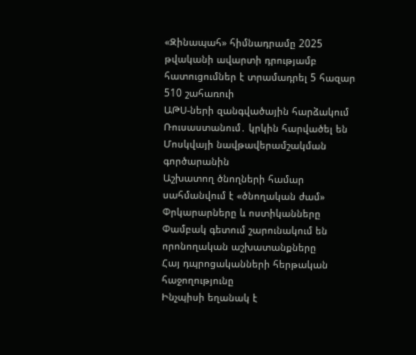«Զինապահ» հիմնադրամը 2025 թվականի ավարտի դրությամբ հատուցումներ է տրամադրել 5 հազար 510 շահառուի
ԱԹՍ-ների զանգվածային հարձակում Ռուսաստանում․ կրկին հարվածել են Մոսկվայի նավթավերամշակման գործարանին
Աշխատող ծնողների համար սահմանվում է «ծնողական ժամ»
Փրկարարները և ոստիկանները Փամբակ գետում շարունակում են որոնողական աշխատանքները
Հայ դպրոցականների հերթական հաջողությունը
Ինչպիսի եղանակ է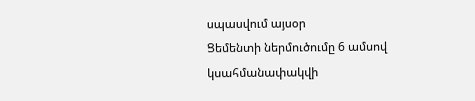սպասվում այսօր
Ցեմենտի ներմուծումը 6 ամսով կսահմանափակվի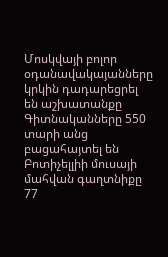Մոսկվայի բոլոր օդանավակայանները կրկին դադարեցրել են աշխատանքը
Գիտնականները 550 տարի անց բացահայտել են Բոտիչելլիի մուսայի մահվան գաղտնիքը
77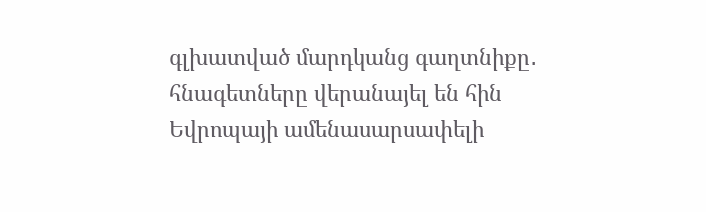գլխատված մարդկանց գաղտնիքը․ հնագետները վերանայել են հին Եվրոպայի ամենասարսափելի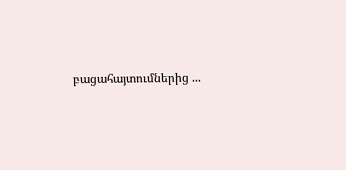բացահայտումներից ...